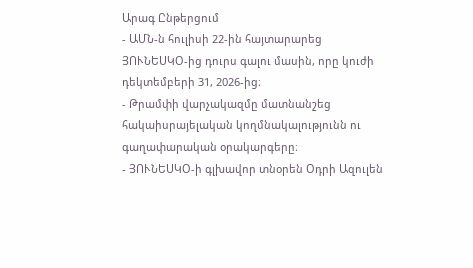Արագ Ընթերցում
- ԱՄՆ-ն հուլիսի 22-ին հայտարարեց ՅՈՒՆԵՍԿՕ-ից դուրս գալու մասին, որը կուժի դեկտեմբերի 31, 2026-ից։
- Թրամփի վարչակազմը մատնանշեց հակաիսրայելական կողմնակալությունն ու գաղափարական օրակարգերը։
- ՅՈՒՆԵՍԿՕ-ի գլխավոր տնօրեն Օդրի Ազուլեն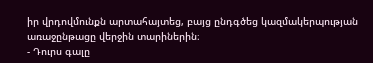իր վրդովմունքն արտահայտեց, բայց ընդգծեց կազմակերպության առաջընթացը վերջին տարիներին։
- Դուրս գալը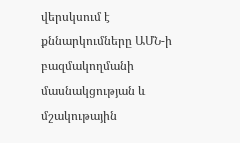վերսկսում է քննարկումները ԱՄՆ-ի բազմակողմանի մասնակցության և մշակութային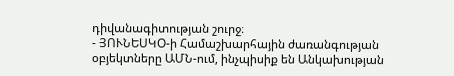դիվանագիտության շուրջ։
- ՅՈՒՆԵՍԿՕ-ի Համաշխարհային ժառանգության օբյեկտները ԱՄՆ-ում, ինչպիսիք են Անկախության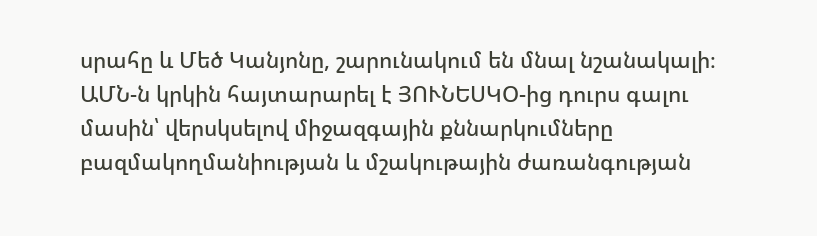սրահը և Մեծ Կանյոնը, շարունակում են մնալ նշանակալի։
ԱՄՆ-ն կրկին հայտարարել է ՅՈՒՆԵՍԿՕ-ից դուրս գալու մասին՝ վերսկսելով միջազգային քննարկումները բազմակողմանիության և մշակութային ժառանգության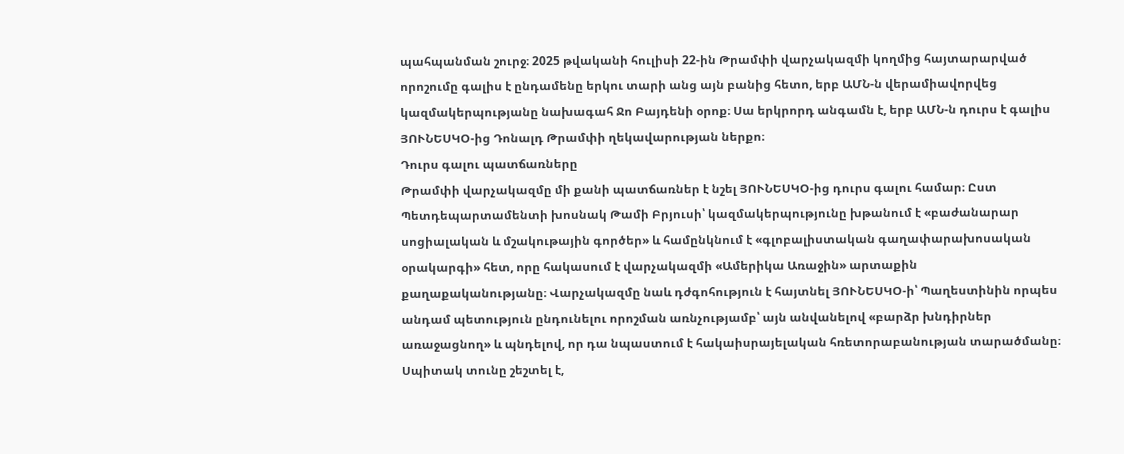պահպանման շուրջ։ 2025 թվականի հուլիսի 22-ին Թրամփի վարչակազմի կողմից հայտարարված որոշումը գալիս է ընդամենը երկու տարի անց այն բանից հետո, երբ ԱՄՆ-ն վերամիավորվեց կազմակերպությանը նախագահ Ջո Բայդենի օրոք։ Սա երկրորդ անգամն է, երբ ԱՄՆ-ն դուրս է գալիս ՅՈՒՆԵՍԿՕ-ից Դոնալդ Թրամփի ղեկավարության ներքո։
Դուրս գալու պատճառները
Թրամփի վարչակազմը մի քանի պատճառներ է նշել ՅՈՒՆԵՍԿՕ-ից դուրս գալու համար։ Ըստ Պետդեպարտամենտի խոսնակ Թամի Բրյուսի՝ կազմակերպությունը խթանում է «բաժանարար սոցիալական և մշակութային գործեր» և համընկնում է «գլոբալիստական գաղափարախոսական օրակարգի» հետ, որը հակասում է վարչակազմի «Ամերիկա Առաջին» արտաքին քաղաքականությանը։ Վարչակազմը նաև դժգոհություն է հայտնել ՅՈՒՆԵՍԿՕ-ի՝ Պաղեստինին որպես անդամ պետություն ընդունելու որոշման առնչությամբ՝ այն անվանելով «բարձր խնդիրներ առաջացնող» և պնդելով, որ դա նպաստում է հակաիսրայելական հռետորաբանության տարածմանը։ Սպիտակ տունը շեշտել է,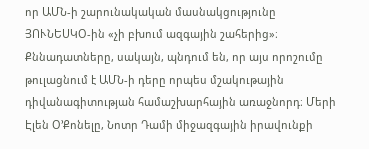որ ԱՄՆ-ի շարունակական մասնակցությունը ՅՈՒՆԵՍԿՕ-ին «չի բխում ազգային շահերից»։
Քննադատները, սակայն, պնդում են, որ այս որոշումը թուլացնում է ԱՄՆ-ի դերը որպես մշակութային դիվանագիտության համաշխարհային առաջնորդ։ Մերի Էլեն Օ’Քոնելը, Նոտր Դամի միջազգային իրավունքի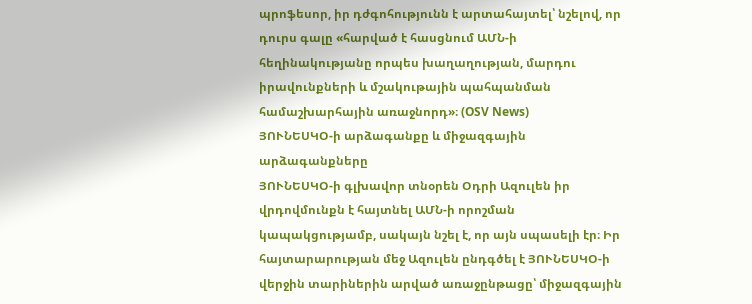պրոֆեսոր, իր դժգոհությունն է արտահայտել՝ նշելով, որ դուրս գալը «հարված է հասցնում ԱՄՆ-ի հեղինակությանը որպես խաղաղության, մարդու իրավունքների և մշակութային պահպանման համաշխարհային առաջնորդ»։ (OSV News)
ՅՈՒՆԵՍԿՕ-ի արձագանքը և միջազգային արձագանքները
ՅՈՒՆԵՍԿՕ-ի գլխավոր տնօրեն Օդրի Ազուլեն իր վրդովմունքն է հայտնել ԱՄՆ-ի որոշման կապակցությամբ, սակայն նշել է, որ այն սպասելի էր։ Իր հայտարարության մեջ Ազուլեն ընդգծել է ՅՈՒՆԵՍԿՕ-ի վերջին տարիներին արված առաջընթացը՝ միջազգային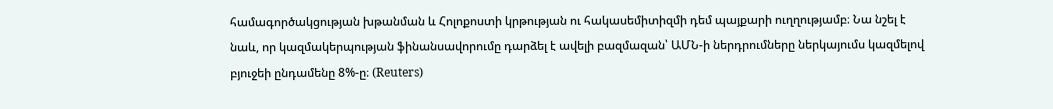համագործակցության խթանման և Հոլոքոստի կրթության ու հակասեմիտիզմի դեմ պայքարի ուղղությամբ։ Նա նշել է նաև, որ կազմակերպության ֆինանսավորումը դարձել է ավելի բազմազան՝ ԱՄՆ-ի ներդրումները ներկայումս կազմելով բյուջեի ընդամենը 8%-ը։ (Reuters)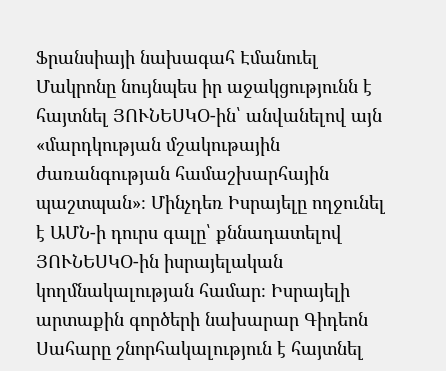Ֆրանսիայի նախագահ Էմանուել Մակրոնը նույնպես իր աջակցությունն է հայտնել ՅՈՒՆԵՍԿՕ-ին՝ անվանելով այն «մարդկության մշակութային ժառանգության համաշխարհային պաշտպան»։ Մինչդեռ Իսրայելը ողջունել է ԱՄՆ-ի դուրս գալը՝ քննադատելով ՅՈՒՆԵՍԿՕ-ին իսրայելական կողմնակալության համար։ Իսրայելի արտաքին գործերի նախարար Գիդեոն Սահարը շնորհակալություն է հայտնել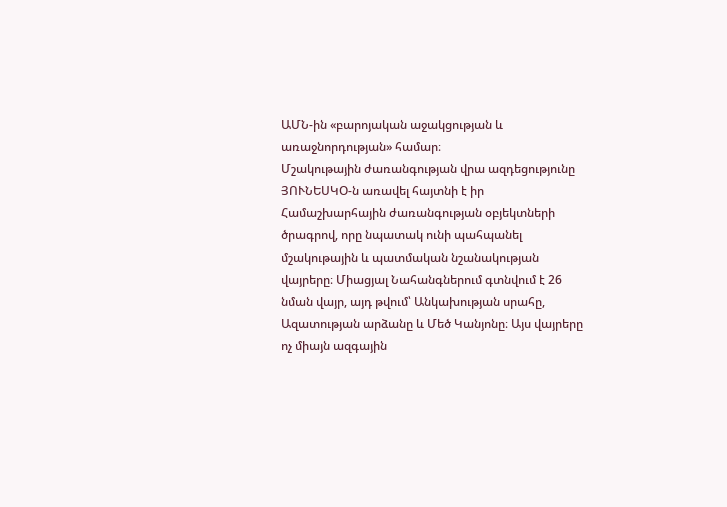ԱՄՆ-ին «բարոյական աջակցության և առաջնորդության» համար։
Մշակութային ժառանգության վրա ազդեցությունը
ՅՈՒՆԵՍԿՕ-ն առավել հայտնի է իր Համաշխարհային ժառանգության օբյեկտների ծրագրով, որը նպատակ ունի պահպանել մշակութային և պատմական նշանակության վայրերը։ Միացյալ Նահանգներում գտնվում է 26 նման վայր, այդ թվում՝ Անկախության սրահը, Ազատության արձանը և Մեծ Կանյոնը։ Այս վայրերը ոչ միայն ազգային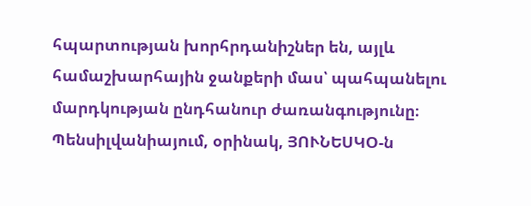հպարտության խորհրդանիշներ են, այլև համաշխարհային ջանքերի մաս՝ պահպանելու մարդկության ընդհանուր ժառանգությունը։
Պենսիլվանիայում, օրինակ, ՅՈՒՆԵՍԿՕ-ն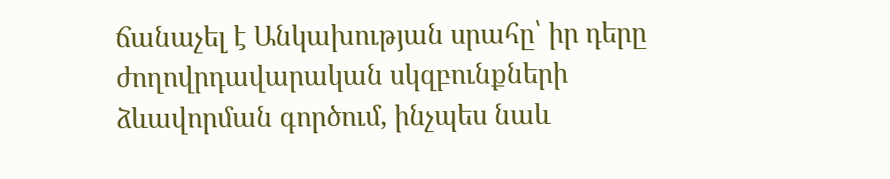ճանաչել է Անկախության սրահը՝ իր դերը ժողովրդավարական սկզբունքների ձևավորման գործում, ինչպես նաև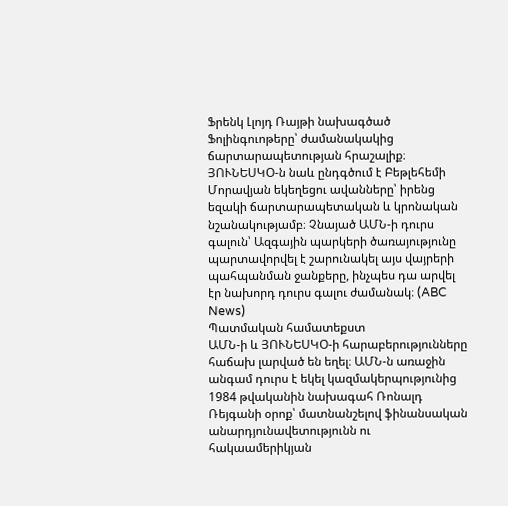Ֆրենկ Լլոյդ Ռայթի նախագծած Ֆոլինգուոթերը՝ ժամանակակից ճարտարապետության հրաշալիք։ ՅՈՒՆԵՍԿՕ-ն նաև ընդգծում է Բեթլեհեմի Մորավյան եկեղեցու ավանները՝ իրենց եզակի ճարտարապետական և կրոնական նշանակությամբ։ Չնայած ԱՄՆ-ի դուրս գալուն՝ Ազգային պարկերի ծառայությունը պարտավորվել է շարունակել այս վայրերի պահպանման ջանքերը, ինչպես դա արվել էր նախորդ դուրս գալու ժամանակ։ (ABC News)
Պատմական համատեքստ
ԱՄՆ-ի և ՅՈՒՆԵՍԿՕ-ի հարաբերությունները հաճախ լարված են եղել։ ԱՄՆ-ն առաջին անգամ դուրս է եկել կազմակերպությունից 1984 թվականին նախագահ Ռոնալդ Ռեյգանի օրոք՝ մատնանշելով ֆինանսական անարդյունավետությունն ու հակաամերիկյան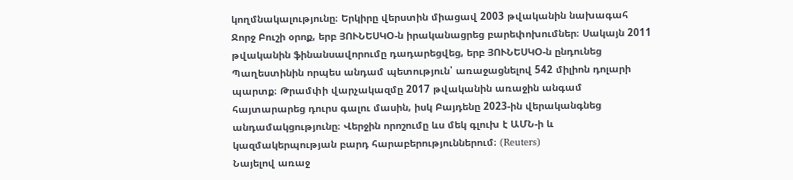կողմնակալությունը։ Երկիրը վերստին միացավ 2003 թվականին նախագահ Ջորջ Բուշի օրոք, երբ ՅՈՒՆԵՍԿՕ-ն իրականացրեց բարեփոխումներ։ Սակայն 2011 թվականին ֆինանսավորումը դադարեցվեց, երբ ՅՈՒՆԵՍԿՕ-ն ընդունեց Պաղեստինին որպես անդամ պետություն՝ առաջացնելով 542 միլիոն դոլարի պարտք։ Թրամփի վարչակազմը 2017 թվականին առաջին անգամ հայտարարեց դուրս գալու մասին, իսկ Բայդենը 2023-ին վերականգնեց անդամակցությունը։ Վերջին որոշումը ևս մեկ գլուխ է ԱՄՆ-ի և կազմակերպության բարդ հարաբերություններում։ (Reuters)
Նայելով առաջ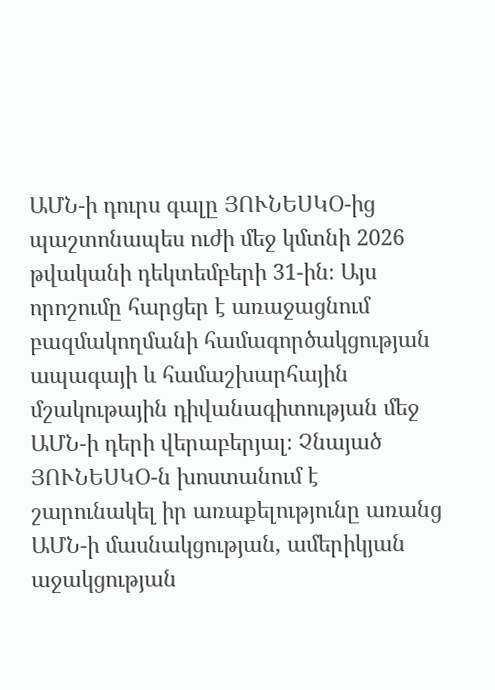ԱՄՆ-ի դուրս գալը ՅՈՒՆԵՍԿՕ-ից պաշտոնապես ուժի մեջ կմտնի 2026 թվականի դեկտեմբերի 31-ին։ Այս որոշումը հարցեր է առաջացնում բազմակողմանի համագործակցության ապագայի և համաշխարհային մշակութային դիվանագիտության մեջ ԱՄՆ-ի դերի վերաբերյալ։ Չնայած ՅՈՒՆԵՍԿՕ-ն խոստանում է շարունակել իր առաքելությունը առանց ԱՄՆ-ի մասնակցության, ամերիկյան աջակցության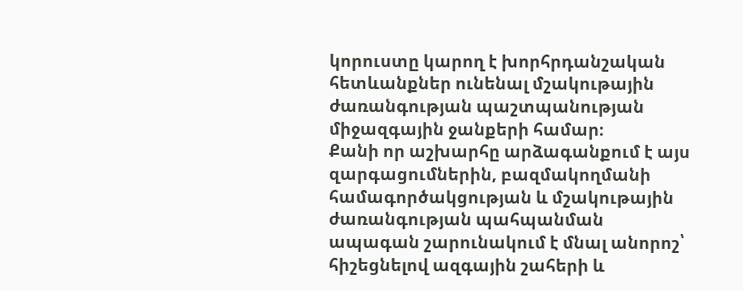կորուստը կարող է խորհրդանշական հետևանքներ ունենալ մշակութային ժառանգության պաշտպանության միջազգային ջանքերի համար։
Քանի որ աշխարհը արձագանքում է այս զարգացումներին, բազմակողմանի համագործակցության և մշակութային ժառանգության պահպանման ապագան շարունակում է մնալ անորոշ՝ հիշեցնելով ազգային շահերի և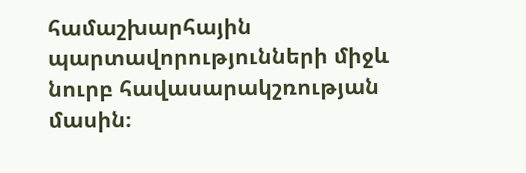համաշխարհային պարտավորությունների միջև նուրբ հավասարակշռության մասին։